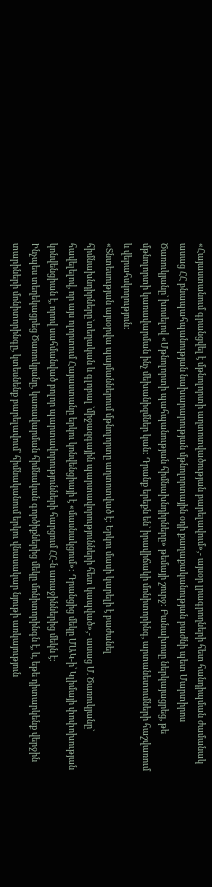«Հայաստանում գրանցվել է մթնոլորտի աղտոտվածության բարելավում»,- այսօր լրագրողների հետ հանդիպման ժամանակ ասաց ՀՀ բնապահպանության նախարարության մթնոլորտային օդի քաղաքականության բաժնի պետ Մարտիրոս Ծառուկյանը` խոսելով «Մթնոլորտի պահպանության հիմնախնդիրները» թեմայի շուրջ: Բանախոսը ներկայացրեց, թե մթնոլորտի կառավարման ինչ մեխանիզմներ կան: Դրանք երեքն են` իրավիճակի մոնիտորինգ, արտանետումների հաշվառում և վերահսկողություն:
«Տնտեսության այսօրվա պայմաններում մթնոլորտը աղտոտված է: Երկու մասի կարելի է բաժանել հիմնախնդիրները`տեղական և գլոբալ `միջազգային պարտավորությունների հետ կապված»,- ասաց Մ. Ծառուկյանը` հավելելով, որ այս ոլորտում Հայաստանը երկու կոնվենցիայի է «մասնակցում»: Դրանցից մեկը ՄԱԿ-ի՝ Կլիմայի փոփոխության կոնվենցիան է, որով սահմանված բոլոր պարտավորությունների հարցում ՀՀ-ն առաջիններից մեկն է:
Ինչպես տեղեկացրեց Ծառուկյանը, կառավարման հիմնական գործիքներից մեկը մոնիտորինգն է, և, եթե դիտարկենք վերջին տարիների մոնիտորինգը, կտեսնենք բարելավում՝ հիմնականում երկու վնասակար նյութի առկայություն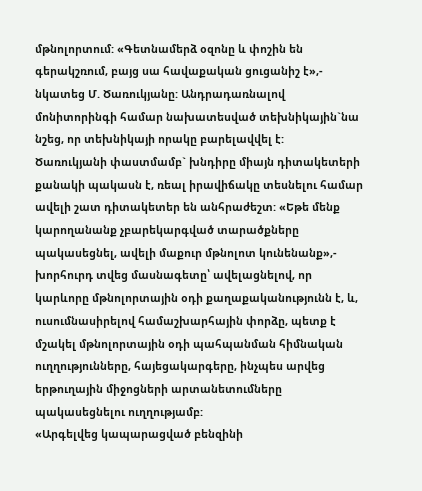մթնոլորտում: «Գետնամերձ օզոնը և փոշին են գերակշռում, բայց սա հավաքական ցուցանիշ է»,- նկատեց Մ. Ծառուկյանը: Անդրադառնալով մոնիտորինգի համար նախատեսված տեխնիկային`նա նշեց, որ տեխնիկայի որակը բարելավվել է:
Ծառուկյանի փաստմամբ` խնդիրը միայն դիտակետերի քանակի պակասն է, ռեալ իրավիճակը տեսնելու համար ավելի շատ դիտակետեր են անհրաժեշտ: «Եթե մենք կարողանանք չբարեկարգված տարածքները պակասեցնել, ավելի մաքուր մթնոլոտ կունենանք»,- խորհուրդ տվեց մասնագետը՝ ավելացնելով, որ կարևորը մթնոլորտային օդի քաղաքականությունն է, և, ուսումնասիրելով համաշխարհային փորձը, պետք է մշակել մթնոլորտային օդի պահպանման հիմնական ուղղությունները, հայեցակարգերը, ինչպես արվեց երթուղային միջոցների արտանետումները պակասեցնելու ուղղությամբ:
«Արգելվեց կապարացված բենզինի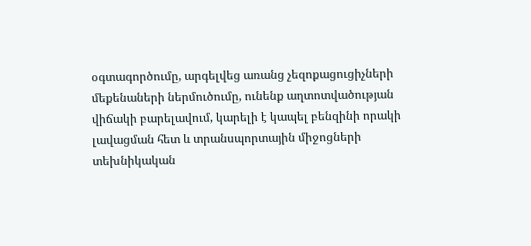օգտագործումը, արգելվեց առանց չեզոքացուցիչների մեքենաների ներմուծումը, ունենք աղտոտվածության վիճակի բարելավում, կարելի է կապել բենզինի որակի լավացման հետ և տրանսպորտային միջոցների տեխնիկական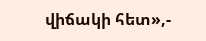վիճակի հետ»,-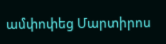ամփոփեց Մարտիրոս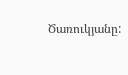Ծառուկյանը: